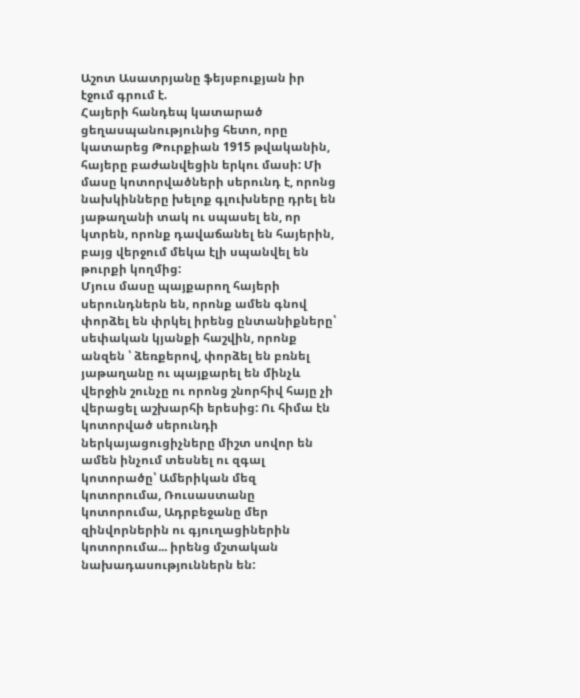Աշոտ Ասատրյանը ֆեյսբուքյան իր էջում գրում է.
Հայերի հանդեպ կատարած ցեղասպանությունից հետո, որը կատարեց Թուրքիան 1915 թվականին, հայերը բաժանվեցին երկու մասի: Մի մասը կոտորվածների սերունդ է, որոնց նախկինները խելոք գլուխները դրել են յաթաղանի տակ ու սպասել են, որ կտրեն, որոնք դավաճանել են հայերին, բայց վերջում մեկա էլի սպանվել են թուրքի կողմից:
Մյուս մասը պայքարող հայերի սերունդներն են, որոնք ամեն գնով փորձել են փրկել իրենց ընտանիքները՝ սեփական կյանքի հաշվին, որոնք անզեն ՝ ձեռքերով, փորձել են բռնել յաթաղանը ու պայքարել են մինչև վերջին շունչը ու որոնց շնորհիվ հայը չի վերացել աշխարհի երեսից: Ու հիմա էն կոտորված սերունդի ներկայացուցիչները միշտ սովոր են ամեն ինչում տեսնել ու զգալ կոտորածը՝ Ամերիկան մեզ կոտորումա, Ռուսաստանը կոտորումա, Ադրբեջանը մեր զինվորներին ու գյուղացիներին կոտորումա... իրենց մշտական նախադասություններն են: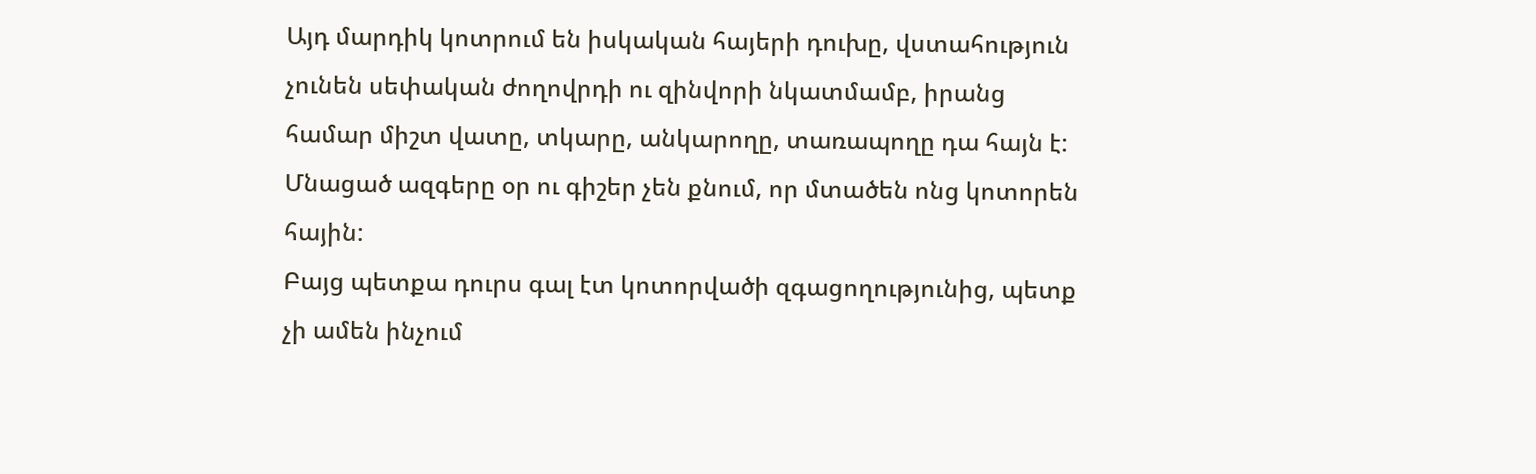Այդ մարդիկ կոտրում են իսկական հայերի դուխը, վստահություն չունեն սեփական ժողովրդի ու զինվորի նկատմամբ, իրանց համար միշտ վատը, տկարը, անկարողը, տառապողը դա հայն է: Մնացած ազգերը օր ու գիշեր չեն քնում, որ մտածեն ոնց կոտորեն հային:
Բայց պետքա դուրս գալ էտ կոտորվածի զգացողությունից, պետք չի ամեն ինչում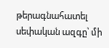թերագնահատել սեփական ազգը՝ մի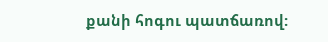քանի հոգու պատճառով: